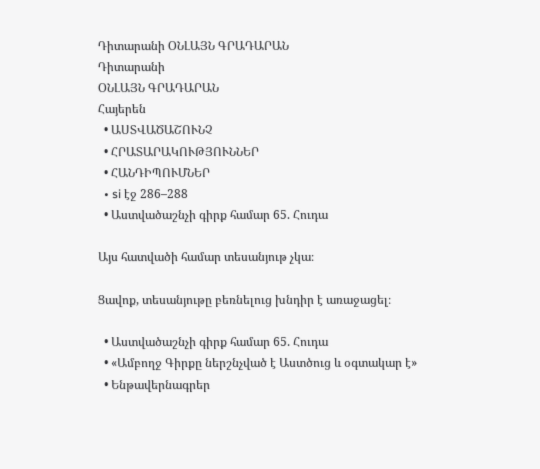Դիտարանի ՕՆԼԱՅՆ ԳՐԱԴԱՐԱՆ
Դիտարանի
ՕՆԼԱՅՆ ԳՐԱԴԱՐԱՆ
Հայերեն
  • ԱՍՏՎԱԾԱՇՈՒՆՉ
  • ՀՐԱՏԱՐԱԿՈՒԹՅՈՒՆՆԵՐ
  • ՀԱՆԴԻՊՈՒՄՆԵՐ
  • si էջ 286–288
  • Աստվածաշնչի գիրք համար 65. Հուդա

Այս հատվածի համար տեսանյութ չկա։

Ցավոք, տեսանյութը բեռնելուց խնդիր է առաջացել։

  • Աստվածաշնչի գիրք համար 65. Հուդա
  • «Ամբողջ Գիրքը ներշնչված է Աստծուց և օգտակար է»
  • Ենթավերնագրեր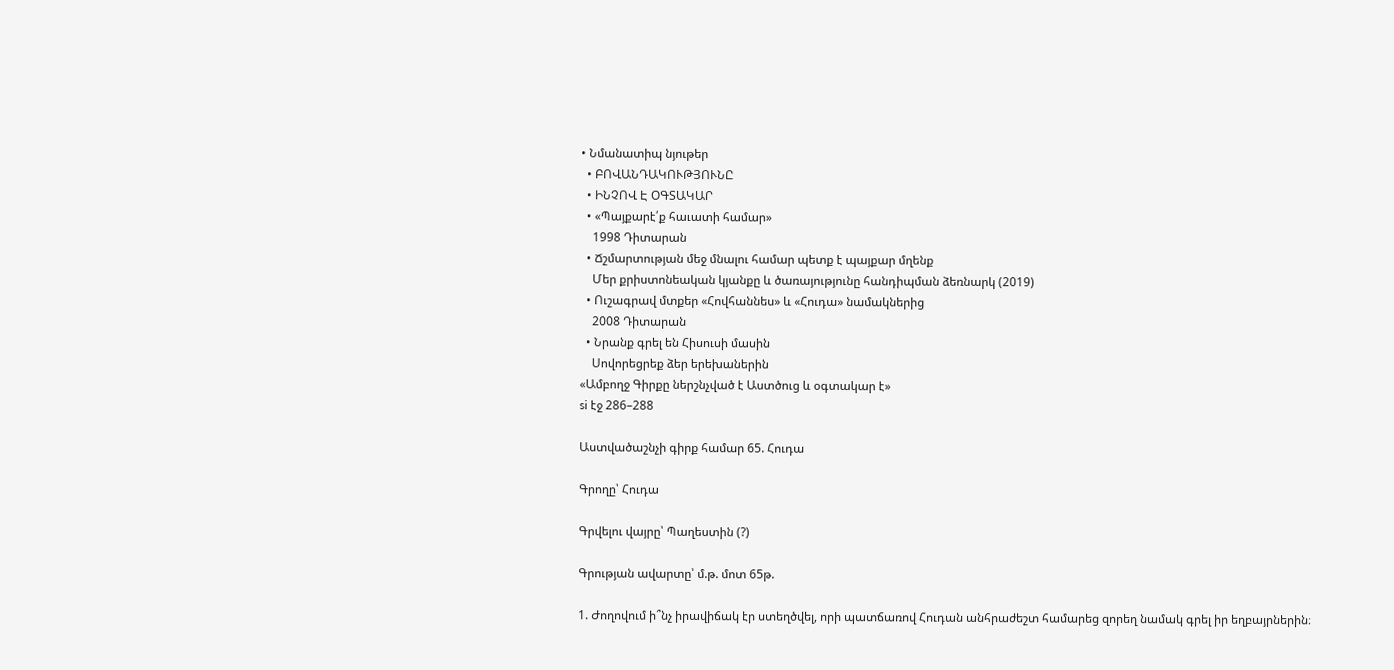• Նմանատիպ նյութեր
  • ԲՈՎԱՆԴԱԿՈՒԹՅՈՒՆԸ
  • ԻՆՉՈՎ Է ՕԳՏԱԿԱՐ
  • «Պայքարէ՛ք հաւատի համար»
    1998 Դիտարան
  • Ճշմարտության մեջ մնալու համար պետք է պայքար մղենք
    Մեր քրիստոնեական կյանքը և ծառայությունը հանդիպման ձեռնարկ (2019)
  • Ուշագրավ մտքեր «Հովհաննես» և «Հուդա» նամակներից
    2008 Դիտարան
  • Նրանք գրել են Հիսուսի մասին
    Սովորեցրեք ձեր երեխաներին
«Ամբողջ Գիրքը ներշնչված է Աստծուց և օգտակար է»
si էջ 286–288

Աստվածաշնչի գիրք համար 65. Հուդա

Գրողը՝ Հուդա

Գրվելու վայրը՝ Պաղեստին (?)

Գրության ավարտը՝ մ.թ. մոտ 65թ.

1. Ժողովում ի՞նչ իրավիճակ էր ստեղծվել, որի պատճառով Հուդան անհրաժեշտ համարեց զորեղ նամակ գրել իր եղբայրներին։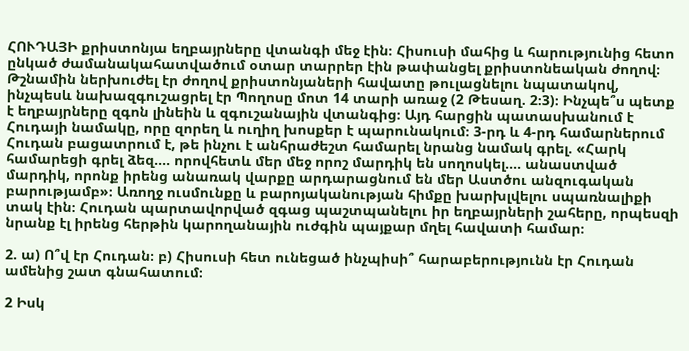ՀՈՒԴԱՅԻ քրիստոնյա եղբայրները վտանգի մեջ էին։ Հիսուսի մահից և հարությունից հետո ընկած ժամանակահատվածում օտար տարրեր էին թափանցել քրիստոնեական ժողով։ Թշնամին ներխուժել էր ժողով քրիստոնյաների հավատը թուլացնելու նպատակով, ինչպեսև նախազգուշացրել էր Պողոսը մոտ 14 տարի առաջ (2 Թեսաղ. 2։3)։ Ինչպե՞ս պետք է եղբայրները զգոն լինեին և զգուշանային վտանգից։ Այդ հարցին պատասխանում է Հուդայի նամակը, որը զորեղ և ուղիղ խոսքեր է պարունակում։ 3-րդ և 4-րդ համարներում Հուդան բացատրում է, թե ինչու է անհրաժեշտ համարել նրանց նամակ գրել. «Հարկ համարեցի գրել ձեզ.... որովհետև մեր մեջ որոշ մարդիկ են սողոսկել.... անաստված մարդիկ, որոնք իրենց անառակ վարքը արդարացնում են մեր Աստծու անզուգական բարությամբ»։ Առողջ ուսմունքը և բարոյականության հիմքը խարխլվելու սպառնալիքի տակ էին։ Հուդան պարտավորված զգաց պաշտպանելու իր եղբայրների շահերը, որպեսզի նրանք էլ իրենց հերթին կարողանային ուժգին պայքար մղել հավատի համար։

2. ա) Ո՞վ էր Հուդան։ բ) Հիսուսի հետ ունեցած ինչպիսի՞ հարաբերությունն էր Հուդան ամենից շատ գնահատում։

2 Իսկ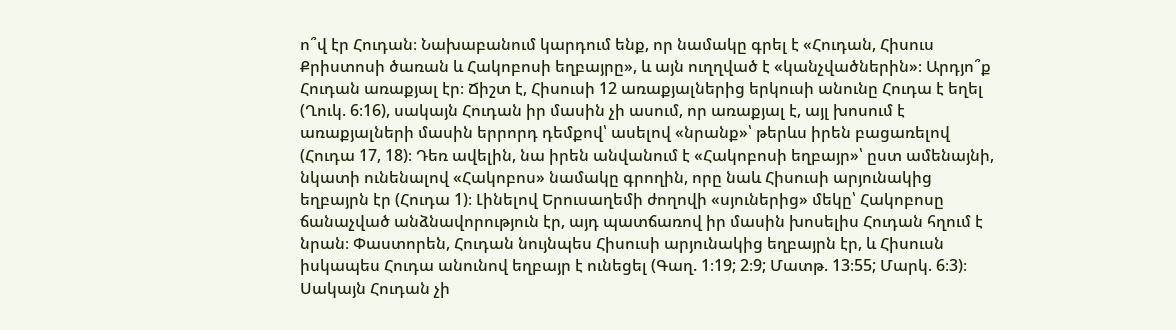ո՞վ էր Հուդան։ Նախաբանում կարդում ենք, որ նամակը գրել է «Հուդան, Հիսուս Քրիստոսի ծառան և Հակոբոսի եղբայրը», և այն ուղղված է «կանչվածներին»։ Արդյո՞ք Հուդան առաքյալ էր։ Ճիշտ է, Հիսուսի 12 առաքյալներից երկուսի անունը Հուդա է եղել (Ղուկ. 6։16), սակայն Հուդան իր մասին չի ասում, որ առաքյալ է, այլ խոսում է առաքյալների մասին երրորդ դեմքով՝ ասելով «նրանք»՝ թերևս իրեն բացառելով (Հուդա 17, 18)։ Դեռ ավելին, նա իրեն անվանում է «Հակոբոսի եղբայր»՝ ըստ ամենայնի, նկատի ունենալով «Հակոբոս» նամակը գրողին, որը նաև Հիսուսի արյունակից եղբայրն էր (Հուդա 1)։ Լինելով Երուսաղեմի ժողովի «սյուներից» մեկը՝ Հակոբոսը ճանաչված անձնավորություն էր, այդ պատճառով իր մասին խոսելիս Հուդան հղում է նրան։ Փաստորեն, Հուդան նույնպես Հիսուսի արյունակից եղբայրն էր, և Հիսուսն իսկապես Հուդա անունով եղբայր է ունեցել (Գաղ. 1։19; 2։9; Մատթ. 13։55; Մարկ. 6։3)։ Սակայն Հուդան չի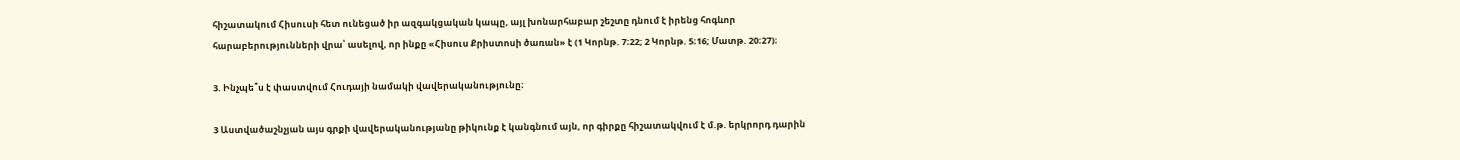հիշատակում Հիսուսի հետ ունեցած իր ազգակցական կապը, այլ խոնարհաբար շեշտը դնում է իրենց հոգևոր հարաբերությունների վրա՝ ասելով, որ ինքը «Հիսուս Քրիստոսի ծառան» է (1 Կորնթ. 7։22; 2 Կորնթ. 5։16; Մատթ. 20։27)։

3. Ինչպե՞ս է փաստվում Հուդայի նամակի վավերականությունը։

3 Աստվածաշնչյան այս գրքի վավերականությանը թիկունք է կանգնում այն, որ գիրքը հիշատակվում է մ.թ. երկրորդ դարին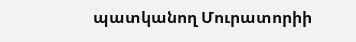պատկանող Մուրատորիի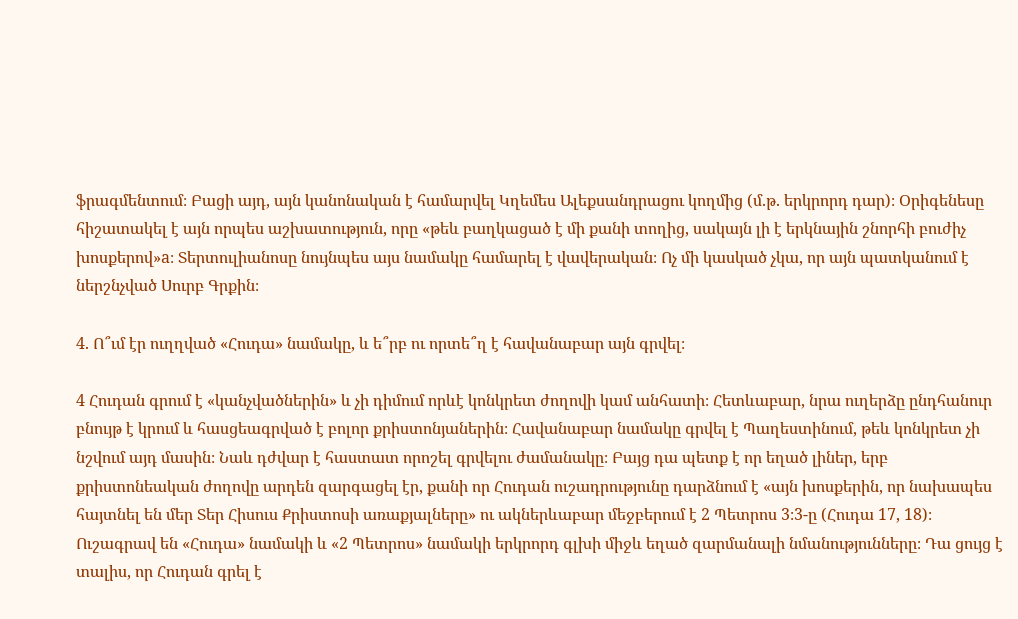ֆրագմենտում։ Բացի այդ, այն կանոնական է համարվել Կղեմես Ալեքսանդրացու կողմից (մ.թ. երկրորդ դար)։ Օրիգենեսը հիշատակել է այն որպես աշխատություն, որը «թեև բաղկացած է մի քանի տողից, սակայն լի է երկնային շնորհի բուժիչ խոսքերով»a։ Տերտուլիանոսը նույնպես այս նամակը համարել է վավերական։ Ոչ մի կասկած չկա, որ այն պատկանում է ներշնչված Սուրբ Գրքին։

4. Ո՞ւմ էր ուղղված «Հուդա» նամակը, և ե՞րբ ու որտե՞ղ է հավանաբար այն գրվել։

4 Հուդան գրում է «կանչվածներին» և չի դիմում որևէ կոնկրետ ժողովի կամ անհատի։ Հետևաբար, նրա ուղերձը ընդհանուր բնույթ է կրում և հասցեագրված է բոլոր քրիստոնյաներին։ Հավանաբար նամակը գրվել է Պաղեստինում, թեև կոնկրետ չի նշվում այդ մասին։ Նաև դժվար է հաստատ որոշել գրվելու ժամանակը։ Բայց դա պետք է որ եղած լիներ, երբ քրիստոնեական ժողովը արդեն զարգացել էր, քանի որ Հուդան ուշադրությունը դարձնում է «այն խոսքերին, որ նախապես հայտնել են մեր Տեր Հիսուս Քրիստոսի առաքյալները» ու ակներևաբար մեջբերում է 2 Պետրոս 3։3-ը (Հուդա 17, 18)։ Ուշագրավ են «Հուդա» նամակի և «2 Պետրոս» նամակի երկրորդ գլխի միջև եղած զարմանալի նմանությունները։ Դա ցույց է տալիս, որ Հուդան գրել է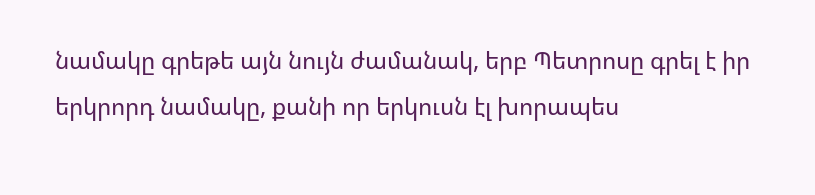նամակը գրեթե այն նույն ժամանակ, երբ Պետրոսը գրել է իր երկրորդ նամակը, քանի որ երկուսն էլ խորապես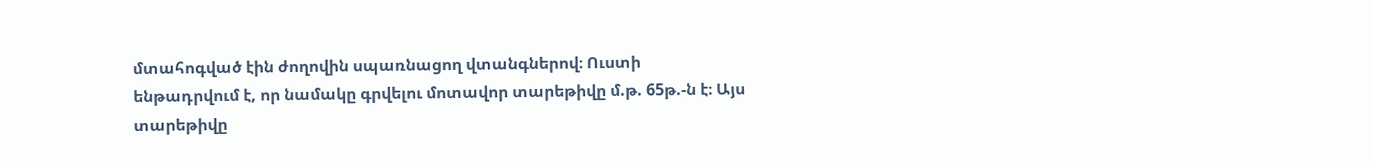մտահոգված էին ժողովին սպառնացող վտանգներով։ Ուստի ենթադրվում է, որ նամակը գրվելու մոտավոր տարեթիվը մ.թ. 65թ.-ն է։ Այս տարեթիվը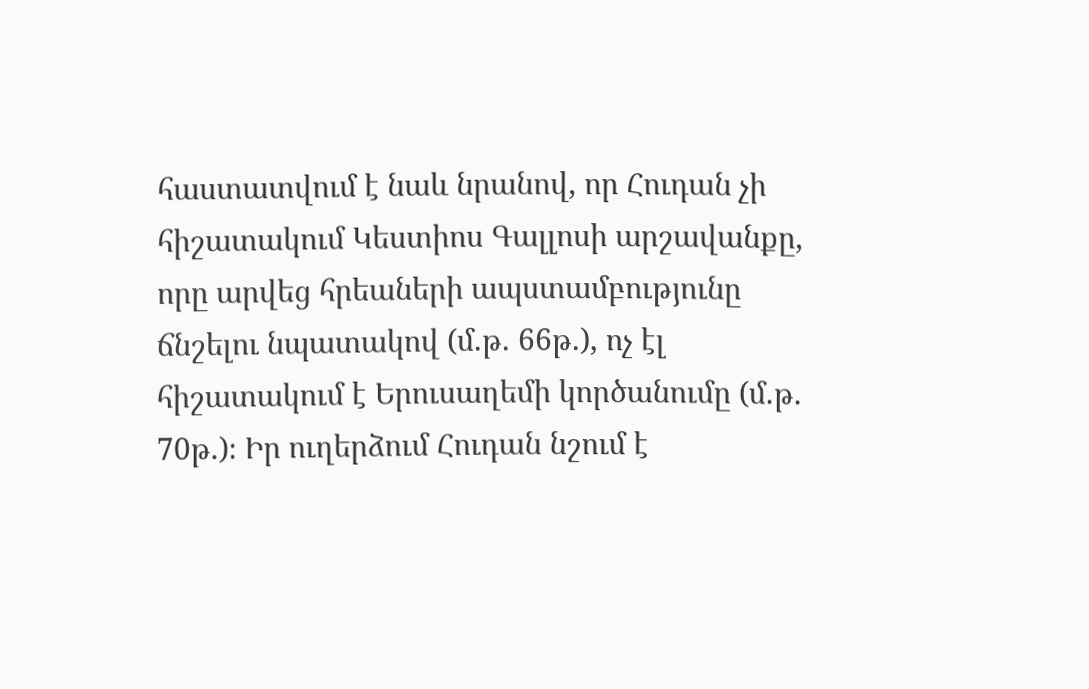հաստատվում է նաև նրանով, որ Հուդան չի հիշատակում Կեստիոս Գալլոսի արշավանքը, որը արվեց հրեաների ապստամբությունը ճնշելու նպատակով (մ.թ. 66թ.), ոչ էլ հիշատակում է Երուսաղեմի կործանումը (մ.թ. 70թ.)։ Իր ուղերձում Հուդան նշում է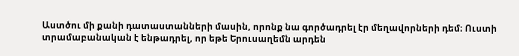Աստծու մի քանի դատաստանների մասին, որոնք նա գործադրել էր մեղավորների դեմ։ Ուստի տրամաբանական է ենթադրել, որ եթե Երուսաղեմն արդեն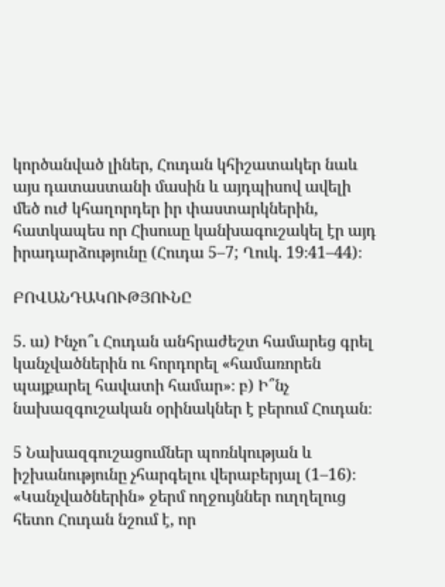կործանված լիներ, Հուդան կհիշատակեր նաև այս դատաստանի մասին և այդպիսով ավելի մեծ ուժ կհաղորդեր իր փաստարկներին, հատկապես որ Հիսուսը կանխագուշակել էր այդ իրադարձությունը (Հուդա 5–7; Ղուկ. 19։41–44)։

ԲՈՎԱՆԴԱԿՈՒԹՅՈՒՆԸ

5. ա) Ինչո՞ւ Հուդան անհրաժեշտ համարեց գրել կանչվածներին ու հորդորել «համառորեն պայքարել հավատի համար»։ բ) Ի՞նչ նախազգուշական օրինակներ է բերում Հուդան։

5 Նախազգուշացումներ պոռնկության և իշխանությունը չհարգելու վերաբերյալ (1–16)։ «Կանչվածներին» ջերմ ողջույններ ուղղելուց հետո Հուդան նշում է, որ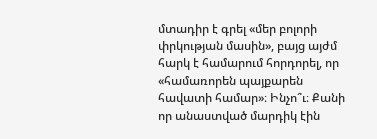մտադիր է գրել «մեր բոլորի փրկության մասին», բայց այժմ հարկ է համարում հորդորել, որ «համառորեն պայքարեն հավատի համար»։ Ինչո՞ւ։ Քանի որ անաստված մարդիկ էին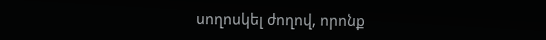սողոսկել ժողով, որոնք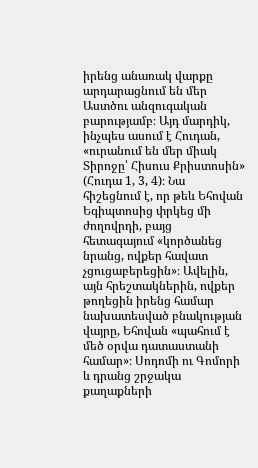իրենց անառակ վարքը արդարացնում են մեր Աստծու անզուգական բարությամբ։ Այդ մարդիկ, ինչպես ասում է Հուդան, «ուրանում են մեր միակ Տիրոջը՝ Հիսուս Քրիստոսին» (Հուդա 1, 3, 4)։ Նա հիշեցնում է, որ թեև Եհովան Եգիպտոսից փրկեց մի ժողովրդի, բայց հետագայում «կործանեց նրանց, ովքեր հավատ չցուցաբերեցին»։ Ավելին, այն հրեշտակներին, ովքեր թողեցին իրենց համար նախատեսված բնակության վայրը, Եհովան «պահում է մեծ օրվա դատաստանի համար»։ Սոդոմի ու Գոմորի և դրանց շրջակա քաղաքների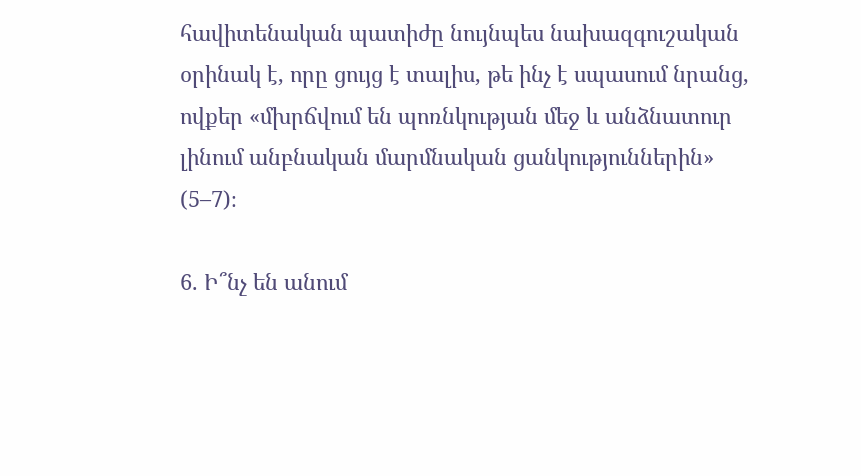հավիտենական պատիժը նույնպես նախազգուշական օրինակ է, որը ցույց է տալիս, թե ինչ է սպասում նրանց, ովքեր «մխրճվում են պոռնկության մեջ և անձնատուր լինում անբնական մարմնական ցանկություններին» (5–7)։

6. Ի՞նչ են անում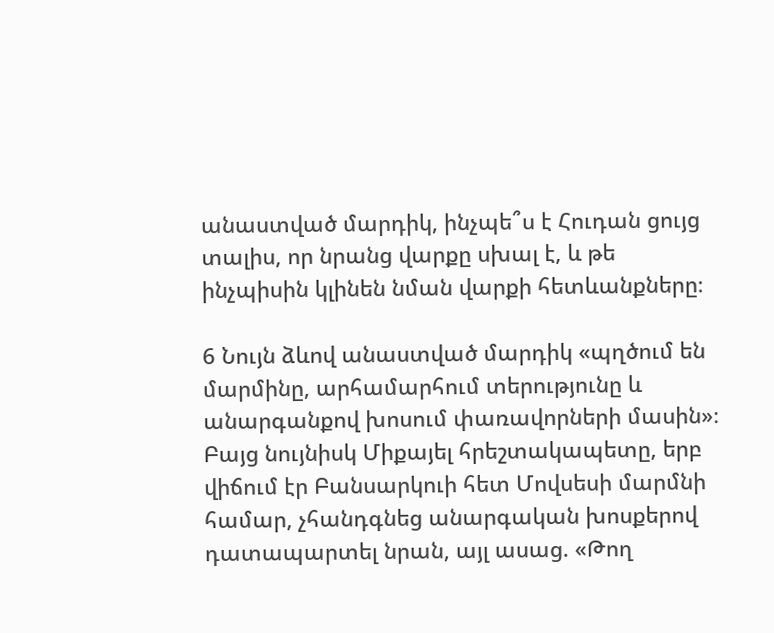անաստված մարդիկ, ինչպե՞ս է Հուդան ցույց տալիս, որ նրանց վարքը սխալ է, և թե ինչպիսին կլինեն նման վարքի հետևանքները։

6 Նույն ձևով անաստված մարդիկ «պղծում են մարմինը, արհամարհում տերությունը և անարգանքով խոսում փառավորների մասին»։ Բայց նույնիսկ Միքայել հրեշտակապետը, երբ վիճում էր Բանսարկուի հետ Մովսեսի մարմնի համար, չհանդգնեց անարգական խոսքերով դատապարտել նրան, այլ ասաց. «Թող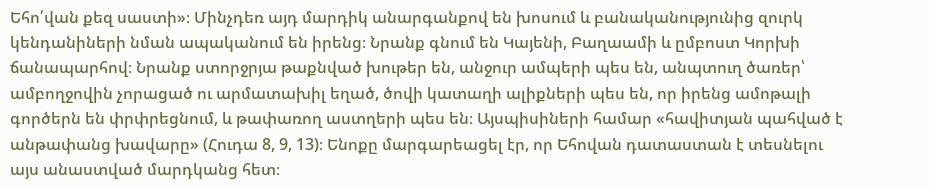Եհո՛վան քեզ սաստի»։ Մինչդեռ այդ մարդիկ անարգանքով են խոսում և բանականությունից զուրկ կենդանիների նման ապականում են իրենց։ Նրանք գնում են Կայենի, Բաղաամի և ըմբոստ Կորխի ճանապարհով։ Նրանք ստորջրյա թաքնված խութեր են, անջուր ամպերի պես են, անպտուղ ծառեր՝ ամբողջովին չորացած ու արմատախիլ եղած, ծովի կատաղի ալիքների պես են, որ իրենց ամոթալի գործերն են փրփրեցնում, և թափառող աստղերի պես են։ Այսպիսիների համար «հավիտյան պահված է անթափանց խավարը» (Հուդա 8, 9, 13)։ Ենոքը մարգարեացել էր, որ Եհովան դատաստան է տեսնելու այս անաստված մարդկանց հետ։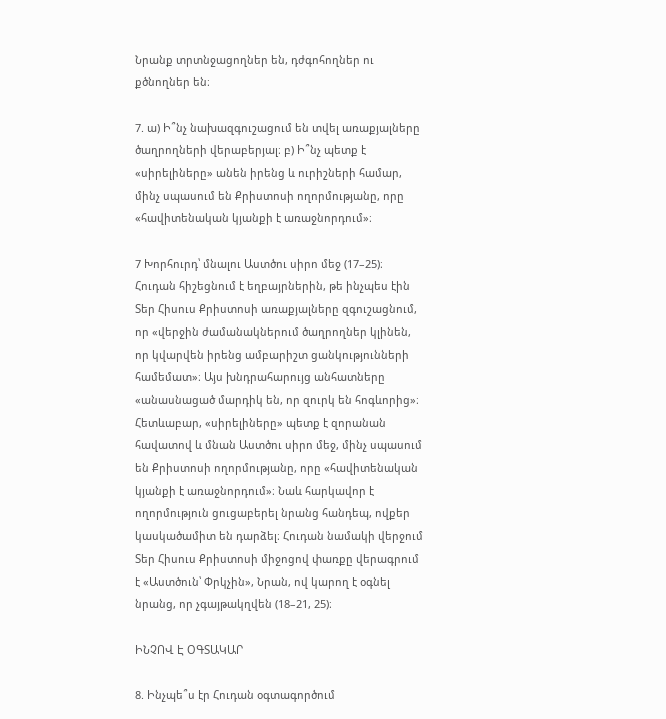Նրանք տրտնջացողներ են, դժգոհողներ ու քծնողներ են։

7. ա) Ի՞նչ նախազգուշացում են տվել առաքյալները ծաղրողների վերաբերյալ։ բ) Ի՞նչ պետք է «սիրելիները» անեն իրենց և ուրիշների համար, մինչ սպասում են Քրիստոսի ողորմությանը, որը «հավիտենական կյանքի է առաջնորդում»։

7 Խորհուրդ՝ մնալու Աստծու սիրո մեջ (17–25)։ Հուդան հիշեցնում է եղբայրներին, թե ինչպես էին Տեր Հիսուս Քրիստոսի առաքյալները զգուշացնում, որ «վերջին ժամանակներում ծաղրողներ կլինեն, որ կվարվեն իրենց ամբարիշտ ցանկությունների համեմատ»։ Այս խնդրահարույց անհատները «անասնացած մարդիկ են, որ զուրկ են հոգևորից»։ Հետևաբար, «սիրելիները» պետք է զորանան հավատով և մնան Աստծու սիրո մեջ, մինչ սպասում են Քրիստոսի ողորմությանը, որը «հավիտենական կյանքի է առաջնորդում»։ Նաև հարկավոր է ողորմություն ցուցաբերել նրանց հանդեպ, ովքեր կասկածամիտ են դարձել։ Հուդան նամակի վերջում Տեր Հիսուս Քրիստոսի միջոցով փառքը վերագրում է «Աստծուն՝ Փրկչին», Նրան, ով կարող է օգնել նրանց, որ չգայթակղվեն (18–21, 25)։

ԻՆՉՈՎ Է ՕԳՏԱԿԱՐ

8. Ինչպե՞ս էր Հուդան օգտագործում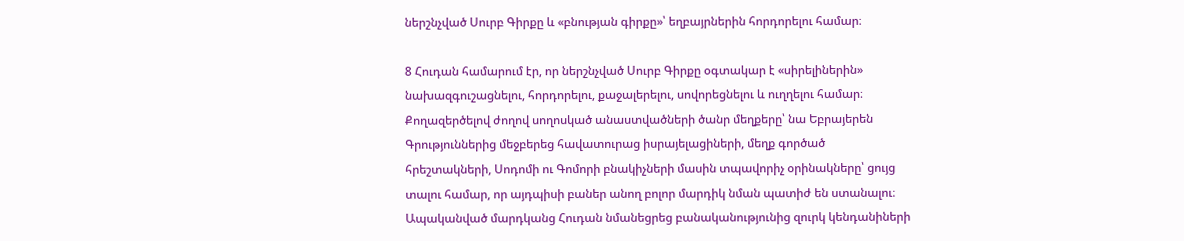ներշնչված Սուրբ Գիրքը և «բնության գիրքը»՝ եղբայրներին հորդորելու համար։

8 Հուդան համարում էր, որ ներշնչված Սուրբ Գիրքը օգտակար է «սիրելիներին» նախազգուշացնելու, հորդորելու, քաջալերելու, սովորեցնելու և ուղղելու համար։ Քողազերծելով ժողով սողոսկած անաստվածների ծանր մեղքերը՝ նա Եբրայերեն Գրություններից մեջբերեց հավատուրաց իսրայելացիների, մեղք գործած հրեշտակների, Սոդոմի ու Գոմորի բնակիչների մասին տպավորիչ օրինակները՝ ցույց տալու համար, որ այդպիսի բաներ անող բոլոր մարդիկ նման պատիժ են ստանալու։ Ապականված մարդկանց Հուդան նմանեցրեց բանականությունից զուրկ կենդանիների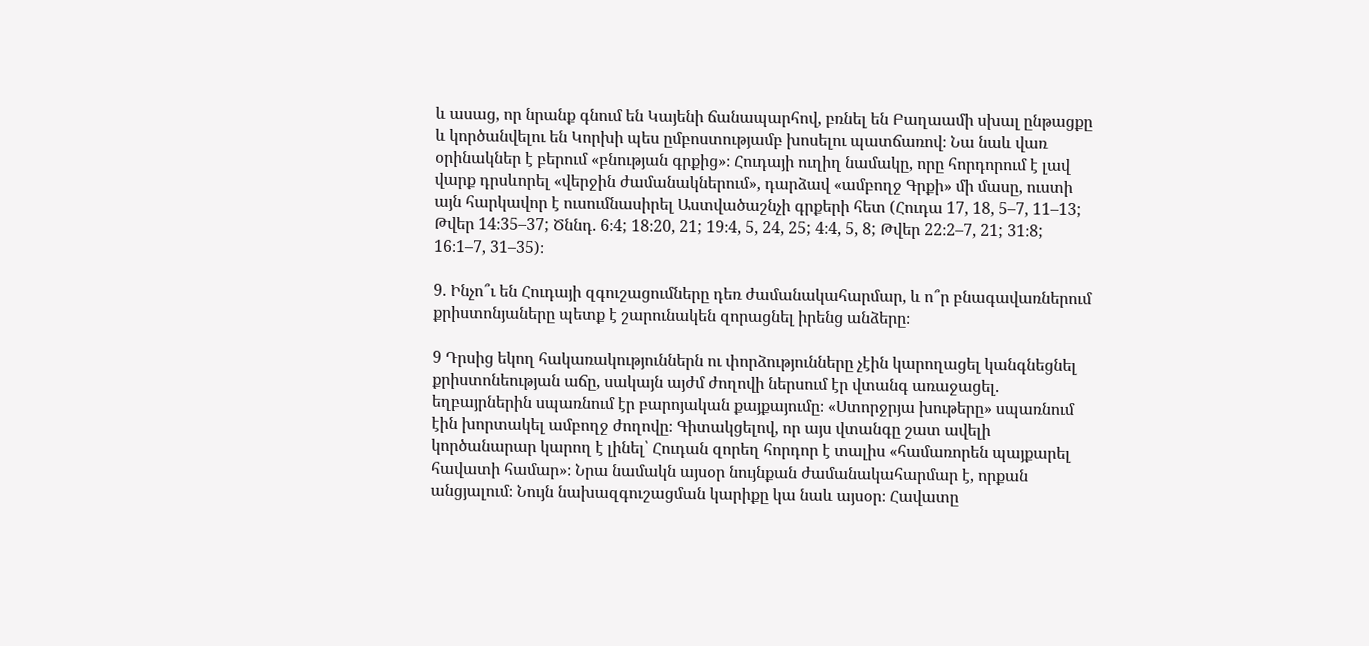և ասաց, որ նրանք գնում են Կայենի ճանապարհով, բռնել են Բաղաամի սխալ ընթացքը և կործանվելու են Կորխի պես ըմբոստությամբ խոսելու պատճառով։ Նա նաև վառ օրինակներ է բերում «բնության գրքից»։ Հուդայի ուղիղ նամակը, որը հորդորում է լավ վարք դրսևորել «վերջին ժամանակներում», դարձավ «ամբողջ Գրքի» մի մասը, ուստի այն հարկավոր է ուսումնասիրել Աստվածաշնչի գրքերի հետ (Հուդա 17, 18, 5–7, 11–13; Թվեր 14։35–37; Ծննդ. 6։4; 18։20, 21; 19։4, 5, 24, 25; 4։4, 5, 8; Թվեր 22։2–7, 21; 31։8; 16։1–7, 31–35)։

9. Ինչո՞ւ են Հուդայի զգուշացումները դեռ ժամանակահարմար, և ո՞ր բնագավառներում քրիստոնյաները պետք է շարունակեն զորացնել իրենց անձերը։

9 Դրսից եկող հակառակություններն ու փորձությունները չէին կարողացել կանգնեցնել քրիստոնեության աճը, սակայն այժմ ժողովի ներսում էր վտանգ առաջացել. եղբայրներին սպառնում էր բարոյական քայքայումը։ «Ստորջրյա խութերը» սպառնում էին խորտակել ամբողջ ժողովը։ Գիտակցելով, որ այս վտանգը շատ ավելի կործանարար կարող է լինել՝ Հուդան զորեղ հորդոր է տալիս «համառորեն պայքարել հավատի համար»։ Նրա նամակն այսօր նույնքան ժամանակահարմար է, որքան անցյալում։ Նույն նախազգուշացման կարիքը կա նաև այսօր։ Հավատը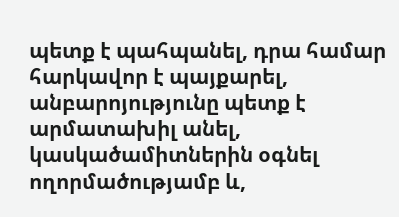պետք է պահպանել, դրա համար հարկավոր է պայքարել, անբարոյությունը պետք է արմատախիլ անել, կասկածամիտներին օգնել ողորմածությամբ և,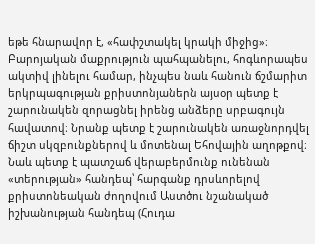եթե հնարավոր է, «հափշտակել կրակի միջից»։ Բարոյական մաքրություն պահպանելու, հոգևորապես ակտիվ լինելու համար, ինչպես նաև հանուն ճշմարիտ երկրպագության քրիստոնյաներն այսօր պետք է շարունակեն զորացնել իրենց անձերը սրբագույն հավատով։ Նրանք պետք է շարունակեն առաջնորդվել ճիշտ սկզբունքներով և մոտենալ Եհովային աղոթքով։ Նաև պետք է պատշաճ վերաբերմունք ունենան «տերության» հանդեպ՝ հարգանք դրսևորելով քրիստոնեական ժողովում Աստծու նշանակած իշխանության հանդեպ (Հուդա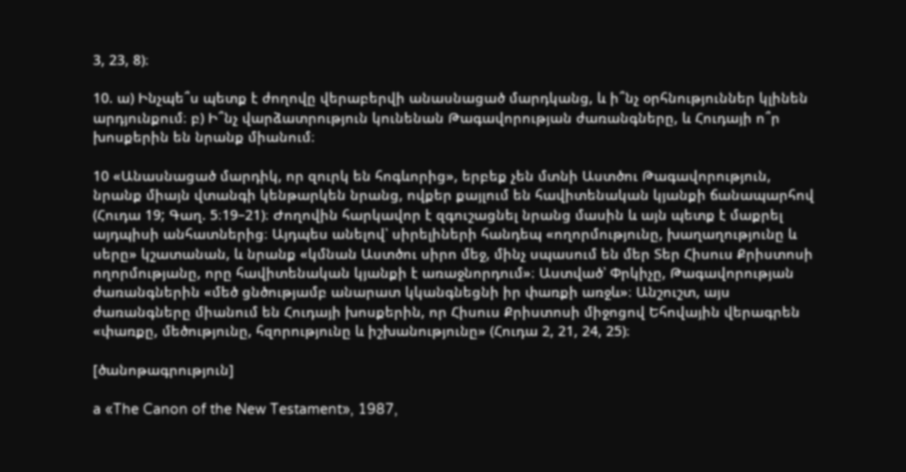3, 23, 8)։

10. ա) Ինչպե՞ս պետք է ժողովը վերաբերվի անասնացած մարդկանց, և ի՞նչ օրհնություններ կլինեն արդյունքում։ բ) Ի՞նչ վարձատրություն կունենան Թագավորության ժառանգները, և Հուդայի ո՞ր խոսքերին են նրանք միանում։

10 «Անասնացած մարդիկ, որ զուրկ են հոգևորից», երբեք չեն մտնի Աստծու Թագավորություն, նրանք միայն վտանգի կենթարկեն նրանց, ովքեր քայլում են հավիտենական կյանքի ճանապարհով (Հուդա 19; Գաղ. 5։19–21)։ Ժողովին հարկավոր է զգուշացնել նրանց մասին և այն պետք է մաքրել այդպիսի անհատներից։ Այդպես անելով՝ սիրելիների հանդեպ «ողորմությունը, խաղաղությունը և սերը» կշատանան, և նրանք «կմնան Աստծու սիրո մեջ, մինչ սպասում են մեր Տեր Հիսուս Քրիստոսի ողորմությանը, որը հավիտենական կյանքի է առաջնորդում»։ Աստված՝ Փրկիչը, Թագավորության ժառանգներին «մեծ ցնծությամբ անարատ կկանգնեցնի իր փառքի առջև»։ Անշուշտ, այս ժառանգները միանում են Հուդայի խոսքերին, որ Հիսուս Քրիստոսի միջոցով Եհովային վերագրեն «փառքը, մեծությունը, հզորությունը և իշխանությունը» (Հուդա 2, 21, 24, 25)։

[ծանոթագրություն]

a «The Canon of the New Testament», 1987,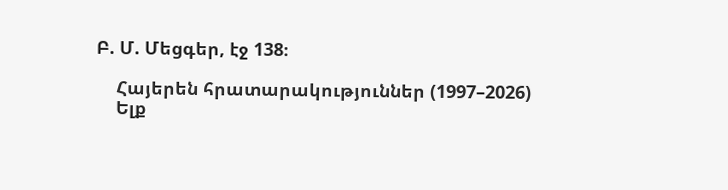Բ. Մ. Մեցգեր, էջ 138։

    Հայերեն հրատարակություններ (1997–2026)
    Ելք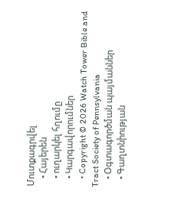Մուտքագրվել
    • Հայերեն
    • ուղարկել հղումը
    • Կարգավորումներ
    • Copyright © 2026 Watch Tower Bible and Tract Society of Pennsylvania
    • Օգտագործման պայմաններ
    • Գաղտնիության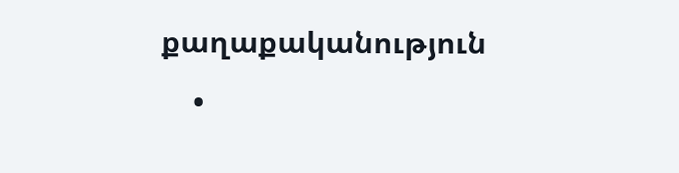քաղաքականություն
    •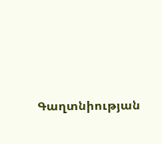Գաղտնիության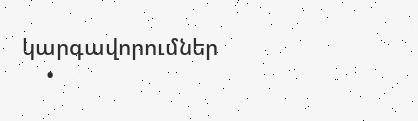կարգավորումներ
    •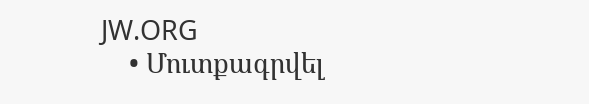JW.ORG
    • Մուտքագրվել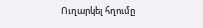Ուղարկել հղումը